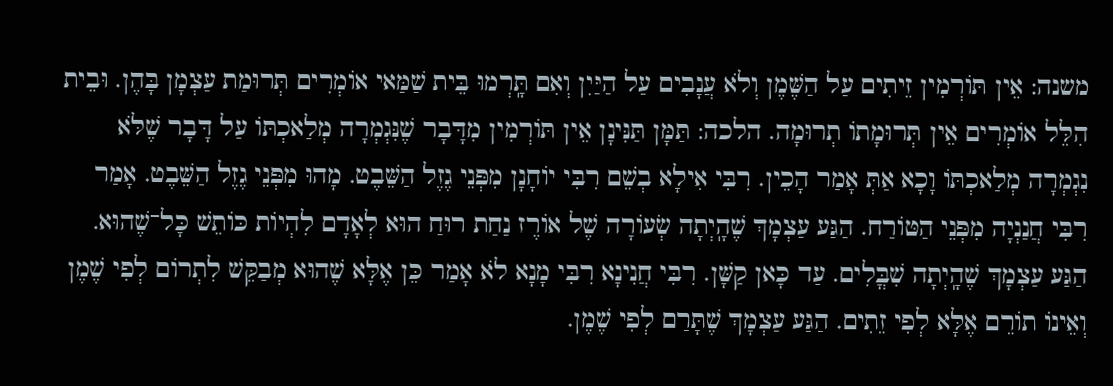משנה: אֵין תּוֹרְמִין זֵיתִים עַל הַשֶּׁמֶן וְלֹא עֲנָבִים עַל הַיַּיִן וְאִם תָּֽרְמוּ בֵּית שַׁמַּאי אוֹמְרִים תְּרוּמַת עַצְמָן בָּהֶן. וּבֵית הִלֵּל אוֹמְרִים אֵין תְּרוּמָתוֹ תְרוּמָה. הלכה: תַּמָּן תַּנִּינָן אֵין תּוֹרְמִין מִדָּבָר שֶׁנִּגְמְרָה מְלַאכְתּוֹ עַל דָּבָר שֶׁלֹּא נִגְמְרָה מְלַאכְתּוֹ וָכָא אַתְּ אָמַר הָכֵין. רִבִּי אִילָא בְשֵׁם רִבִּי יוֹחָנָן מִפְּנֵי גֶזֶל הַשֵּׁבֶט. מָהוּ מִפְּנֵי גֶזֶל הַשֵּׁבֶט. אָמַר רִבִּי חֲנַנְיָה מִפְּנֵי הַטּוֹרַח. הַגַּע עַצְמָךְ שֶׁהָֽיְתָה שְׂעוֹרָה שֶׁל אוֹרֶז נַחַת רוּחַ הוּא לְאָדָם לִהְיוֹת כּוֹתֵשׁ כָּל־שֶׁהוּא. הַגַּע עַצְמָךְ שֶׁהָֽיְתָה שִׁבֳּלִים. עַד כָּאן קַשָּׁן. רִבִּי חֲנִינָא רִבִּי מָנָא לֹא אָמַר כֵּן אֶלָּא שֶׁהוּא מְבַקֵּשׁ לִתְרוֹם לְפִי שֶׁמֶן וְאֵינוֹ תוֹרֵם אֶלָּא לְפִי זֵתִים. הַגַּע עַצְמָךְ שֶׁתָּרַם לְפִי שֶׁמֶן.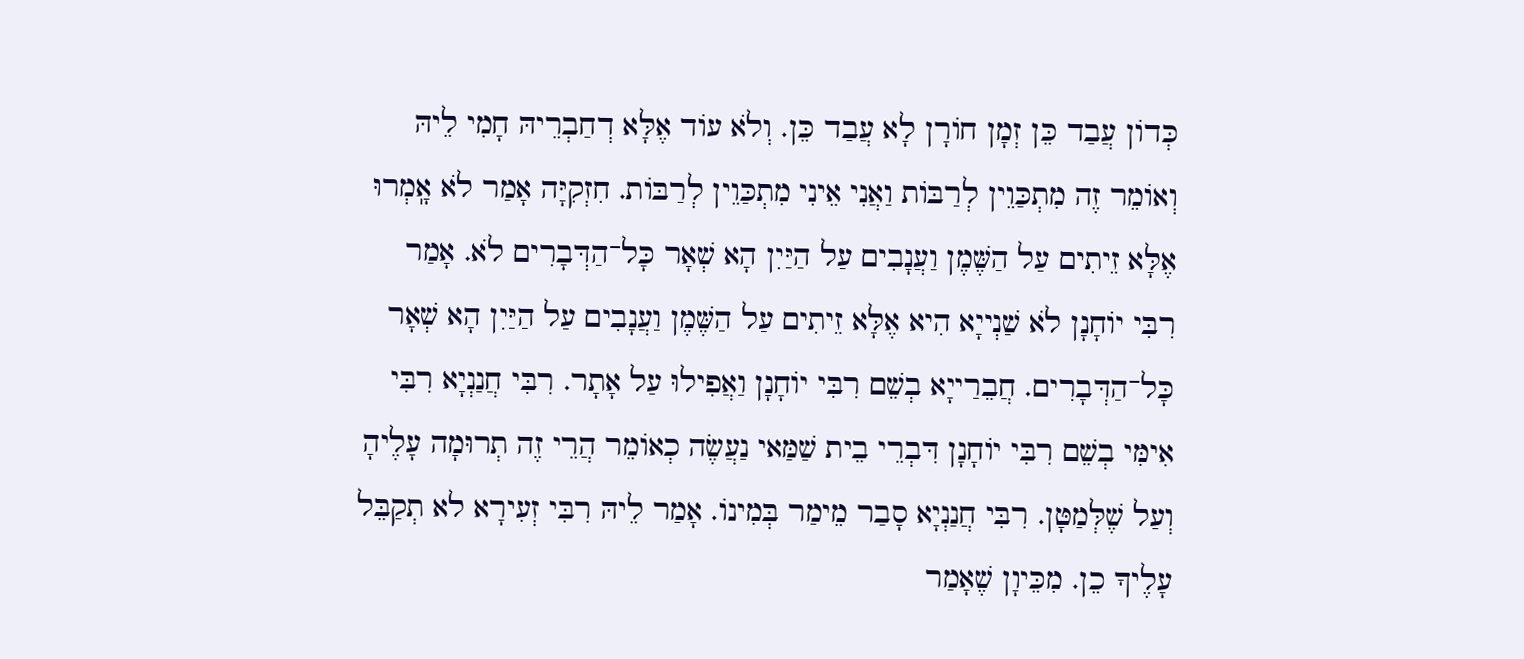כְּדוֹן עֲבַד כֵּן זְמָן חוֹרָן לָא עֲבַד כֵּן. וְלֹא עוֹד אֶלָּא דְחַבְרֵיהּ חָמִי לֵיהּ וְאוֹמֵר זֶה מִתְכַּוֵין לְרַבּוֹת וַאֲנִי אֵינִי מִתְכַּוֵין לְרַבּוֹת. חִזְקִיָּה אָמַר לֹא אָֽמְרוּ אֶלָּא זֵיתִים עַל הַשֶּׁמֶן וַעֲנָבִים עַל הַיַּיִן הָא שְׁאָר כָּל־הַדְּבָרִים לֹא. אָמַר רִבִּי יוֹחָנָן לֹא שַׁנְייָא הִיא אֶלָּא זֵיתִים עַל הַשֶּׁמֶן וַעֲנָבִים עַל הַיַּיִן הָא שְׁאָר כָּל־הַדְּבָרִים. חֲבֵרַייָא בְשֵׁם רִבִּי יוֹחָנָן וַאֲפִילוּ עַל אָתָר. רִבִּי חֲנַנְיָא רִבִּי אִימִּי בְשֵׁם רִבִּי יוֹחָנָן דִּבְרֵי בֵית שַׁמַּאי נַעֲשֶׂה כְאוֹמֵר הֲרֵי זֶה תְרוּמָה עָלֶיהָ וְעַל שֶׁלְּמַטָּן. רִבִּי חֲנַנְיָא סָבַר מֵימַר בְּמִינוֹ. אָמַר לֵיהּ רִבִּי זְעִירָא לא תְקַבֵּל עָלֶיךָ כֵן. מִכֵּיוָן שֶׁאָמַר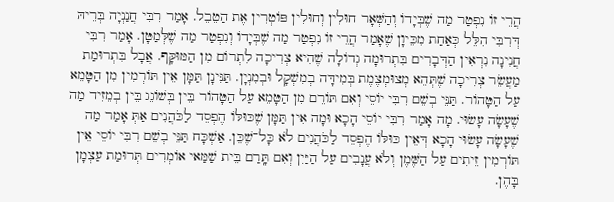הֲרֵי זוֹ נִפְטַר מַה שֶׁבְּיָדוֹ וְהַשְּׁאָר חוּלִין וְחוּלִין פּוֹטְרִין אֶת הַטֵבֵל. אָמַר רִבִּי חֲנַנְיָה בְּרֵיהּ דְּרִבִּי הִלֵּל כְּאַחַת מִכֵּיוָן שֶׁאָמַר הֲרֵי זוֹ נִפְטַר מַה שֶׁבְּיָדוֹ וְנִפְטַר מַה שֶׁלְּמַטָּן. אָמַר רִבִּי חֲנִינָה נִרְאִין הַדְּבָרִים בִּתְרוּמָה גְדוֹלָה שֶׁהִיא צְרִיכָה לִתְרוֹם מִן הַמּוּקָּף. אֲבָל בִּתְרוּמַת מַעֲשֵׂר צְרִיכָה שֶׁתְּהֵא מְצוּמְצֶמֶת בְּמִידָּה בְמִשְׁקָל וּבְמִנְיָן. תַּנִּינָן תַּמָּן אֵין תּוֹרְמִין מִן הַטָּמֵא עַל הַטָּהוֹר. תַּנֵּי בְשֵׁם רִבִּי יוֹסֵי וְאִם תּוֹרֵם מִן הַטָּמֵא עַל הַטָּהוֹר בֵּין בְּשׁוֹגֵג בֵּין בְמֵזִיד מַה שֶׁעָשָׂה עָשׂוּי. מָה אָמַר רִבִּי יוֹסֵי הָכָא וּמָה אִין תַּמָּן שֶׁכּוּלּוֹ הֶפְסֵד לַכֹּהֲנִים אַתְּ אָמַר מַה שֶׁעָשָׂה עָשׂוּי הָכָא דְּאֵין כּוּלּוֹ הֶפְסֵד לַכֹּהֲנִים לֹא כָּל־שֶׁכֵּן. אַשְׁכָּח תַּנֵּי בְשֵׁם רִבִּי יוֹסֵי אֵין תּוֹרְמִין זֵיתִים עַל הַשֶּׁמֶן וְלֹא עֲנָבִים עַל הַיַּיִן וְאִם תָּֽרַם בֵּית שַׁמַּאי אוֹמְרִים תְּרוּמַת עַצְמָן בָּהֶן.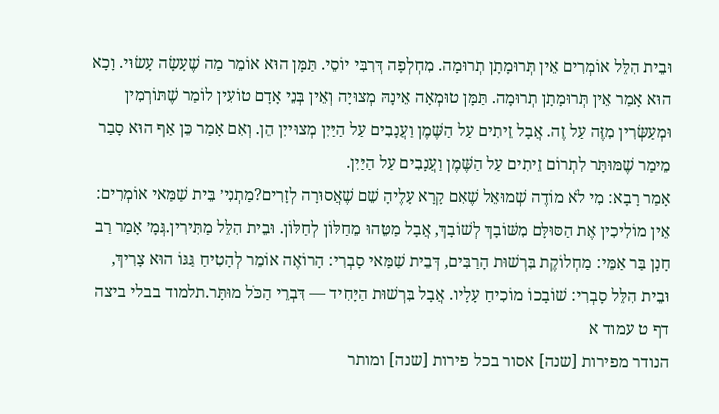וּבֵית הִלֵּל אוֹמְרִים אֵין תְּרוּמָתָן תְרוּמָה. מִחְלְפָה דְּרִבִּי יוֹסֵי. תַּמָּן הוּא אוֹמֵר מַה שֶׁעָשָׂה עָשׂוּי. וָכָא הוּא אָמַר אֵין תְּרוּמָתָן תְרוּמָה. תַּמָּן טוּמְאָה אֵינָהּ מְצוּיָה וְאֵין בְּנֵי אָדָם טוֹעִין לוֹמַר שֶׁתּוֹרְמִין וּמְעַשְּׂרִין מִזֶּה עַל זֶה. אֲבָל זֵיתִים עַל הַשֶּׁמֶן וַעֲנָבִים עַל הַיַּיִן מְצוּייִן הֵן. וְאִם אָמַר כֵּן אַף הוּא סָבַר מֵימַר שֶׁמּוּתָּר לִתְרוֹם זֵיתִים עַל הַשֶּׁמֶן וַעֲנָבִים עַל הַיַּיִן.
אָמַר רָבָא: מִי לֹא מוֹדֶה שְׁמוּאֵל שֶׁאִם קָרָא עָלֶיהָ שֵׁם שֶׁאֲסוּרָה לְזָרִים?מַתְנִי׳ בֵּית שַׁמַּאי אוֹמְרִים: אֵין מוֹלִיכִין אֶת הַסּוּלָּם מִשּׁוֹבָךְ לְשׁוֹבָךְ, אֲבָל מַטֵּהוּ מֵחַלּוֹן לְחַלּוֹן. וּבֵית הִלֵּל מַתִּירִין.גְּמָ׳ אָמַר רַב חָנָן בַּר אַמֵּי: מַחְלוֹקֶת בִּרְשׁוּת הָרַבִּים, דְּבֵית שַׁמַּאי סָבְרִי: הָרוֹאֶה אוֹמֵר לְהָטִיחַ גַּגּוֹ הוּא צָרִיךְ, וּבֵית הִלֵּל סָבְרִי: שׁוֹבָכוֹ מוֹכִיחַ עָלָיו. אֲבָל בִּרְשׁוּת הַיָּחִיד — דִּבְרֵי הַכֹּל מוּתָּר.תלמוד בבלי ביצה דף ט עמוד א
הנודר מפירות [שנה] אסור בכל פירות [שנה] ומותר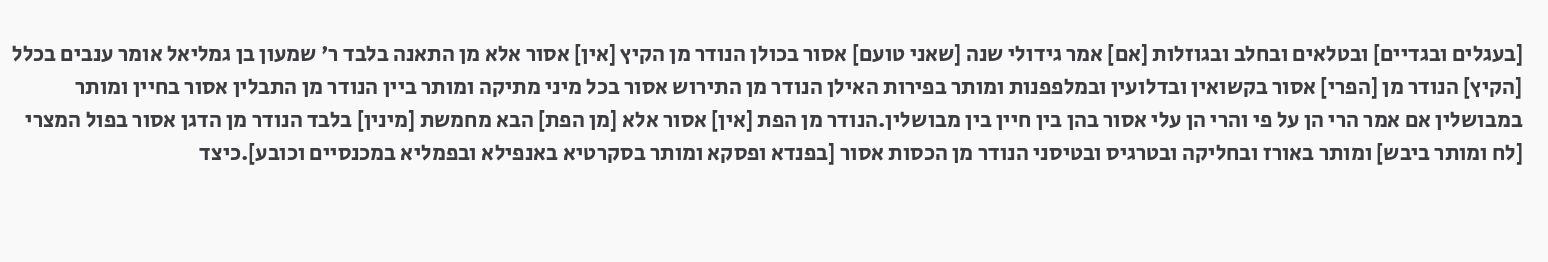[בעגלים ובגדיים] ובטלאים ובחלב ובגוזלות [אם] אמר גידולי שנה [שאני טועם] אסור בכולן הנודר מן הקיץ [אין] אסור אלא מן התאנה בלבד ר' שמעון בן גמליאל אומר ענבים בכלל [הקיץ] הנודר מן [הפרי] אסור בקשואין ובדלועין ובמלפפנות ומותר בפירות האילן הנודר מן התירוש אסור בכל מיני מתיקה ומותר ביין הנודר מן התבלין אסור בחיין ומותר במבושלין אם אמר הרי הן על פי והרי הן עלי אסור בהן בין חיין בין מבושלין.הנודר מן הפת [אין] אסור אלא [מן הפת] הבא מחמשת [מינין] בלבד הנודר מן הדגן אסור בפול המצרי [לח ומותר ביבש] ומותר באורז ובחליקה ובטרגיס ובטיסני הנודר מן הכסות אסור [בפנדא ופסקא ומותר בסקרטיא באנפילא ובפמליא במכנסיים וכובע].כיצד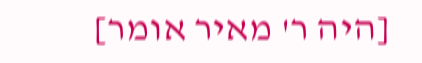[היה ר' מאיר אומר]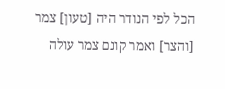הכל לפי הנודר היה [טעון] צמר [והצר] ואמר קונם צמר עולה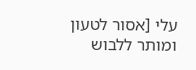עלי [אסור לטעון ומותר ללבוש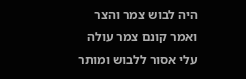היה לבוש צמר והצר ואמר קונם צמר עולה עלי אסור ללבוש ומותר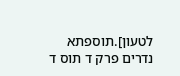לטעון].תוספתא נדרים פרק ד תוס ד